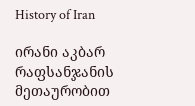History of Iran

ირანი აკბარ რაფსანჯანის მეთაურობით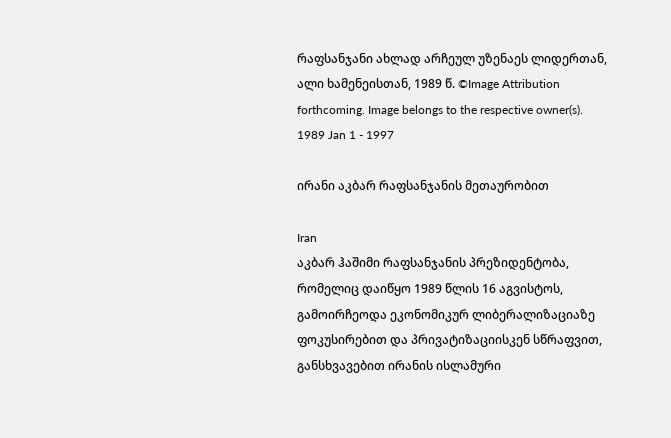რაფსანჯანი ახლად არჩეულ უზენაეს ლიდერთან, ალი ხამენეისთან, 1989 წ. ©Image Attribution forthcoming. Image belongs to the respective owner(s).
1989 Jan 1 - 1997

ირანი აკბარ რაფსანჯანის მეთაურობით

Iran
აკბარ ჰაშიმი რაფსანჯანის პრეზიდენტობა, რომელიც დაიწყო 1989 წლის 16 აგვისტოს, გამოირჩეოდა ეკონომიკურ ლიბერალიზაციაზე ფოკუსირებით და პრივატიზაციისკენ სწრაფვით, განსხვავებით ირანის ისლამური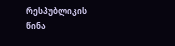რესპუბლიკის წინა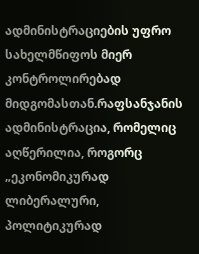ადმინისტრაციების უფრო სახელმწიფოს მიერ კონტროლირებად მიდგომასთან.რაფსანჯანის ადმინისტრაცია, რომელიც აღწერილია, როგორც „ეკონომიკურად ლიბერალური, პოლიტიკურად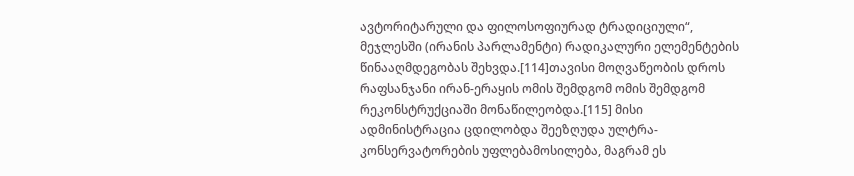ავტორიტარული და ფილოსოფიურად ტრადიციული“, მეჯლესში (ირანის პარლამენტი) რადიკალური ელემენტების წინააღმდეგობას შეხვდა.[114]თავისი მოღვაწეობის დროს რაფსანჯანი ირან-ერაყის ომის შემდგომ ომის შემდგომ რეკონსტრუქციაში მონაწილეობდა.[115] მისი ადმინისტრაცია ცდილობდა შეეზღუდა ულტრა-კონსერვატორების უფლებამოსილება, მაგრამ ეს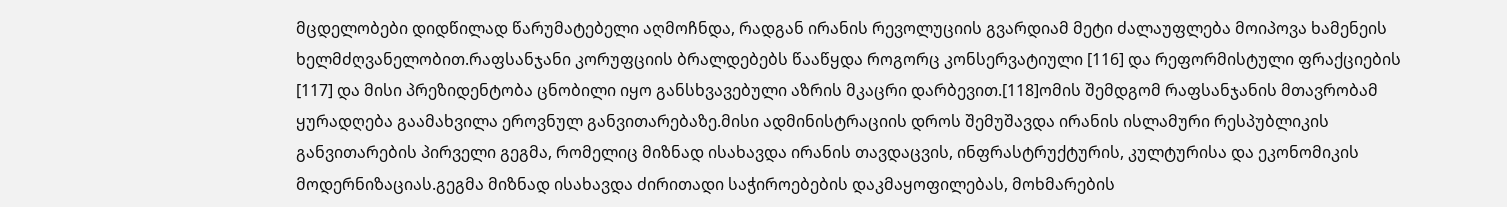მცდელობები დიდწილად წარუმატებელი აღმოჩნდა, რადგან ირანის რევოლუციის გვარდიამ მეტი ძალაუფლება მოიპოვა ხამენეის ხელმძღვანელობით.რაფსანჯანი კორუფციის ბრალდებებს წააწყდა როგორც კონსერვატიული [116] და რეფორმისტული ფრაქციების [117] და მისი პრეზიდენტობა ცნობილი იყო განსხვავებული აზრის მკაცრი დარბევით.[118]ომის შემდგომ რაფსანჯანის მთავრობამ ყურადღება გაამახვილა ეროვნულ განვითარებაზე.მისი ადმინისტრაციის დროს შემუშავდა ირანის ისლამური რესპუბლიკის განვითარების პირველი გეგმა, რომელიც მიზნად ისახავდა ირანის თავდაცვის, ინფრასტრუქტურის, კულტურისა და ეკონომიკის მოდერნიზაციას.გეგმა მიზნად ისახავდა ძირითადი საჭიროებების დაკმაყოფილებას, მოხმარების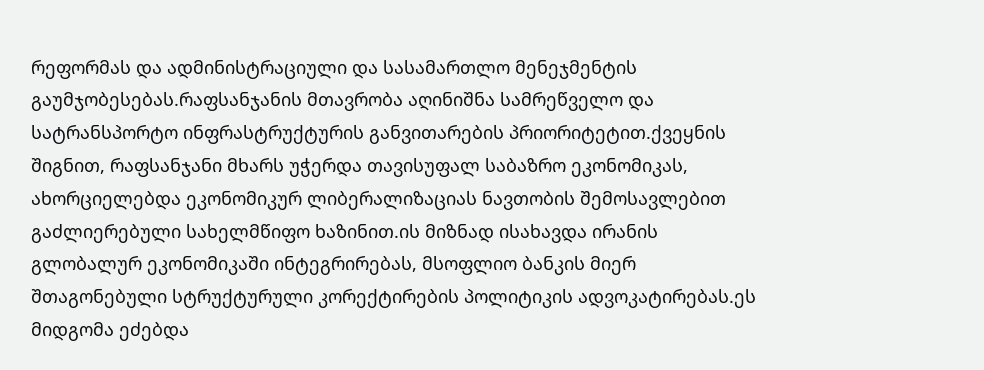რეფორმას და ადმინისტრაციული და სასამართლო მენეჯმენტის გაუმჯობესებას.რაფსანჯანის მთავრობა აღინიშნა სამრეწველო და სატრანსპორტო ინფრასტრუქტურის განვითარების პრიორიტეტით.ქვეყნის შიგნით, რაფსანჯანი მხარს უჭერდა თავისუფალ საბაზრო ეკონომიკას, ახორციელებდა ეკონომიკურ ლიბერალიზაციას ნავთობის შემოსავლებით გაძლიერებული სახელმწიფო ხაზინით.ის მიზნად ისახავდა ირანის გლობალურ ეკონომიკაში ინტეგრირებას, მსოფლიო ბანკის მიერ შთაგონებული სტრუქტურული კორექტირების პოლიტიკის ადვოკატირებას.ეს მიდგომა ეძებდა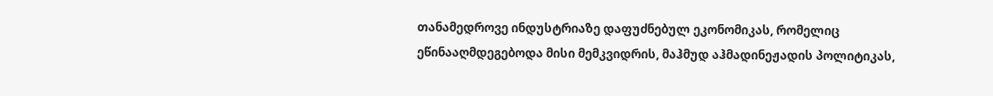თანამედროვე ინდუსტრიაზე დაფუძნებულ ეკონომიკას, რომელიც ეწინააღმდეგებოდა მისი მემკვიდრის, მაჰმუდ აჰმადინეჟადის პოლიტიკას,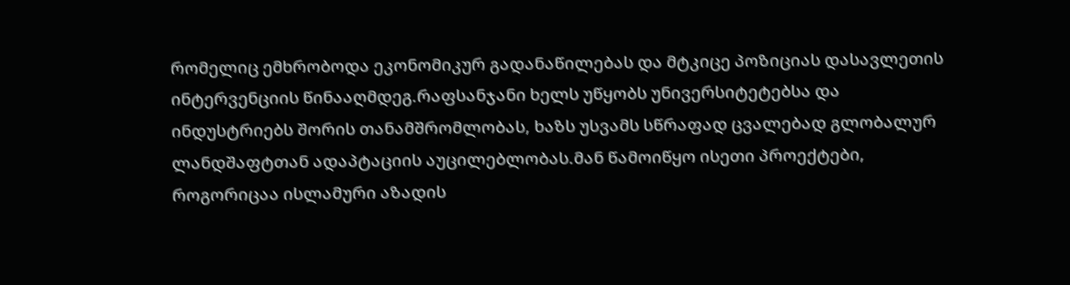რომელიც ემხრობოდა ეკონომიკურ გადანაწილებას და მტკიცე პოზიციას დასავლეთის ინტერვენციის წინააღმდეგ.რაფსანჯანი ხელს უწყობს უნივერსიტეტებსა და ინდუსტრიებს შორის თანამშრომლობას, ხაზს უსვამს სწრაფად ცვალებად გლობალურ ლანდშაფტთან ადაპტაციის აუცილებლობას.მან წამოიწყო ისეთი პროექტები, როგორიცაა ისლამური აზადის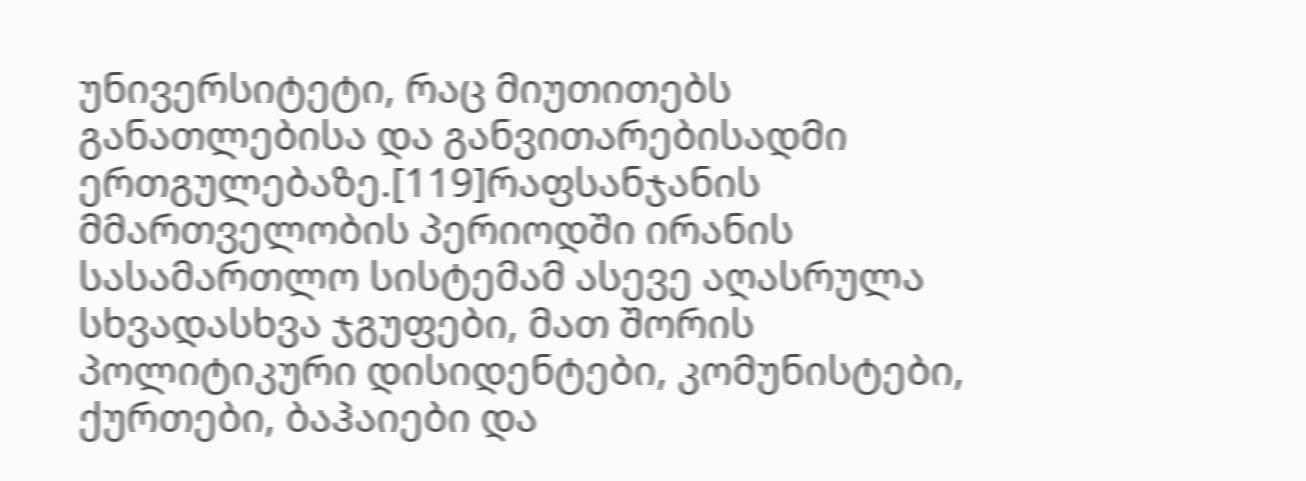უნივერსიტეტი, რაც მიუთითებს განათლებისა და განვითარებისადმი ერთგულებაზე.[119]რაფსანჯანის მმართველობის პერიოდში ირანის სასამართლო სისტემამ ასევე აღასრულა სხვადასხვა ჯგუფები, მათ შორის პოლიტიკური დისიდენტები, კომუნისტები, ქურთები, ბაჰაიები და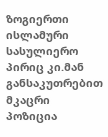ზოგიერთი ისლამური სასულიერო პირიც კი.მან განსაკუთრებით მკაცრი პოზიცია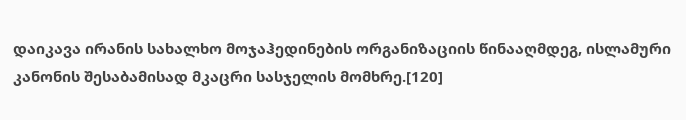დაიკავა ირანის სახალხო მოჯაჰედინების ორგანიზაციის წინააღმდეგ, ისლამური კანონის შესაბამისად მკაცრი სასჯელის მომხრე.[120]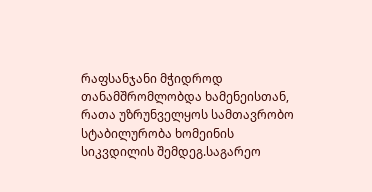რაფსანჯანი მჭიდროდ თანამშრომლობდა ხამენეისთან, რათა უზრუნველყოს სამთავრობო სტაბილურობა ხომეინის სიკვდილის შემდეგ.საგარეო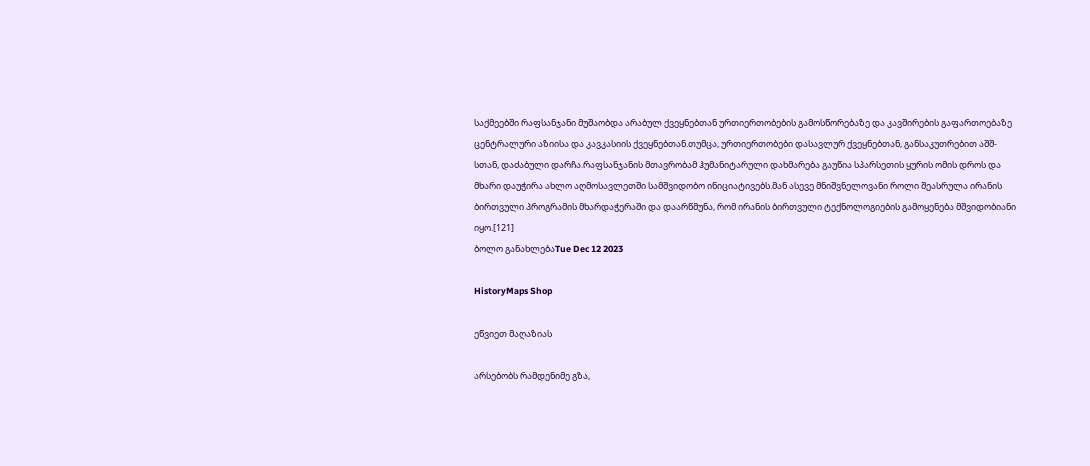საქმეებში რაფსანჯანი მუშაობდა არაბულ ქვეყნებთან ურთიერთობების გამოსწორებაზე და კავშირების გაფართოებაზე ცენტრალური აზიისა და კავკასიის ქვეყნებთან.თუმცა, ურთიერთობები დასავლურ ქვეყნებთან, განსაკუთრებით აშშ-სთან, დაძაბული დარჩა.რაფსანჯანის მთავრობამ ჰუმანიტარული დახმარება გაუწია სპარსეთის ყურის ომის დროს და მხარი დაუჭირა ახლო აღმოსავლეთში სამშვიდობო ინიციატივებს.მან ასევე მნიშვნელოვანი როლი შეასრულა ირანის ბირთვული პროგრამის მხარდაჭერაში და დაარწმუნა, რომ ირანის ბირთვული ტექნოლოგიების გამოყენება მშვიდობიანი იყო.[121]
ბოლო განახლებაTue Dec 12 2023

HistoryMaps Shop

ეწვიეთ მაღაზიას

არსებობს რამდენიმე გზა,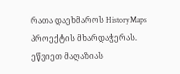რათა დაეხმაროს HistoryMaps პროექტის მხარდაჭერას.
ეწვიეთ მაღაზიას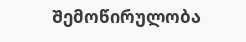Შემოწირულობა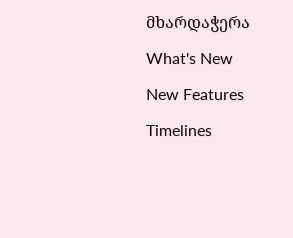მხარდაჭერა

What's New

New Features

Timelines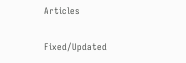Articles

Fixed/Updated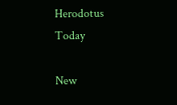Herodotus
Today

New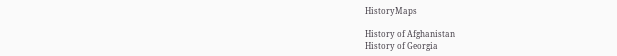HistoryMaps

History of Afghanistan
History of Georgia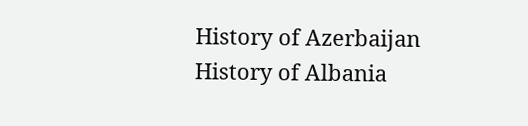History of Azerbaijan
History of Albania